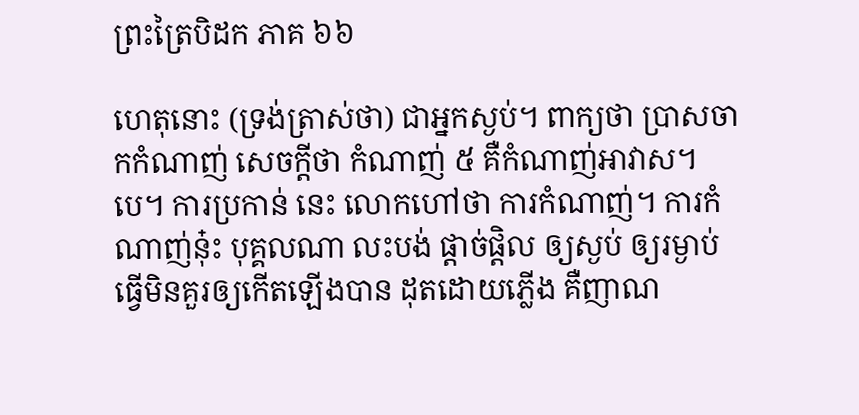ព្រះត្រៃបិដក ភាគ ៦៦

ហេតុនោះ (ទ្រង់ត្រាស់ថា) ជាអ្នកស្ងប់។ ពាក្យថា ប្រាសចាកកំណាញ់ សេចក្តីថា កំណាញ់ ៥ គឺកំណាញ់អាវាស។បេ។ ការប្រកាន់ នេះ លោកហៅថា ការកំណាញ់។ ការកំណាញ់នុ៎ះ បុគ្គលណា លះបង់ ផ្តាច់ផ្តិល ឲ្យស្ងប់ ឲ្យរម្ងាប់ ធ្វើមិនគួរឲ្យកើតឡើងបាន ដុតដោយភ្លើង គឺញាណ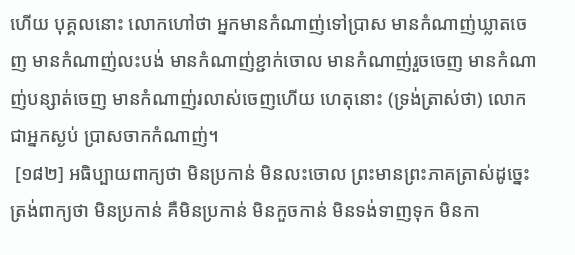ហើយ បុគ្គលនោះ លោកហៅថា អ្នកមានកំណាញ់ទៅប្រាស មានកំណាញ់ឃ្លាតចេញ មានកំណាញ់លះបង់ មានកំណាញ់ខ្ជាក់ចោល មានកំណាញ់រួចចេញ មានកំណាញ់បន្សាត់ចេញ មានកំណាញ់រលាស់ចេញហើយ ហេតុនោះ (ទ្រង់ត្រាស់ថា) លោកជាអ្នកស្ងប់ ប្រាសចាកកំណាញ់។
 [១៨២] អធិប្បាយពាក្យថា មិនប្រកាន់ មិនលះចោល ព្រះមានព្រះភាគត្រាស់ដូច្នេះ ត្រង់ពាក្យថា មិនប្រកាន់ គឺមិនប្រកាន់ មិនកួចកាន់ មិនទង់ទាញទុក មិនកា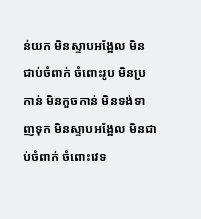ន់យក មិនស្ទាបអង្អែល មិនជាប់ចំពាក់ ចំពោះរូប មិនប្រកាន់ មិនកួចកាន់ មិនទង់ទាញទុក មិនស្ទាបអង្អែល មិនជាប់ចំពាក់ ចំពោះវេទ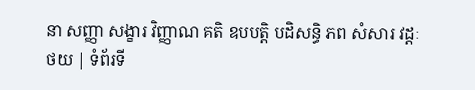នា សញ្ញា សង្ខារ វិញ្ញាណ គតិ ឧបបត្តិ បដិសន្ធិ ភព សំសារ វដ្តៈ
ថយ | ទំព័រទី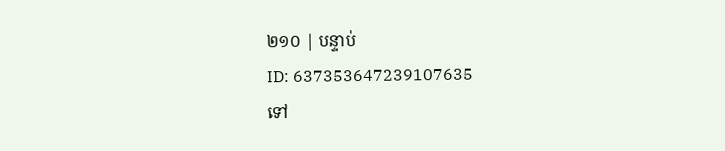២១០ | បន្ទាប់
ID: 637353647239107635
ទៅ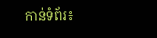កាន់ទំព័រ៖